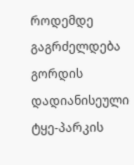როდემდე გაგრძელდება გორდის დადიანისეული ტყე-პარკის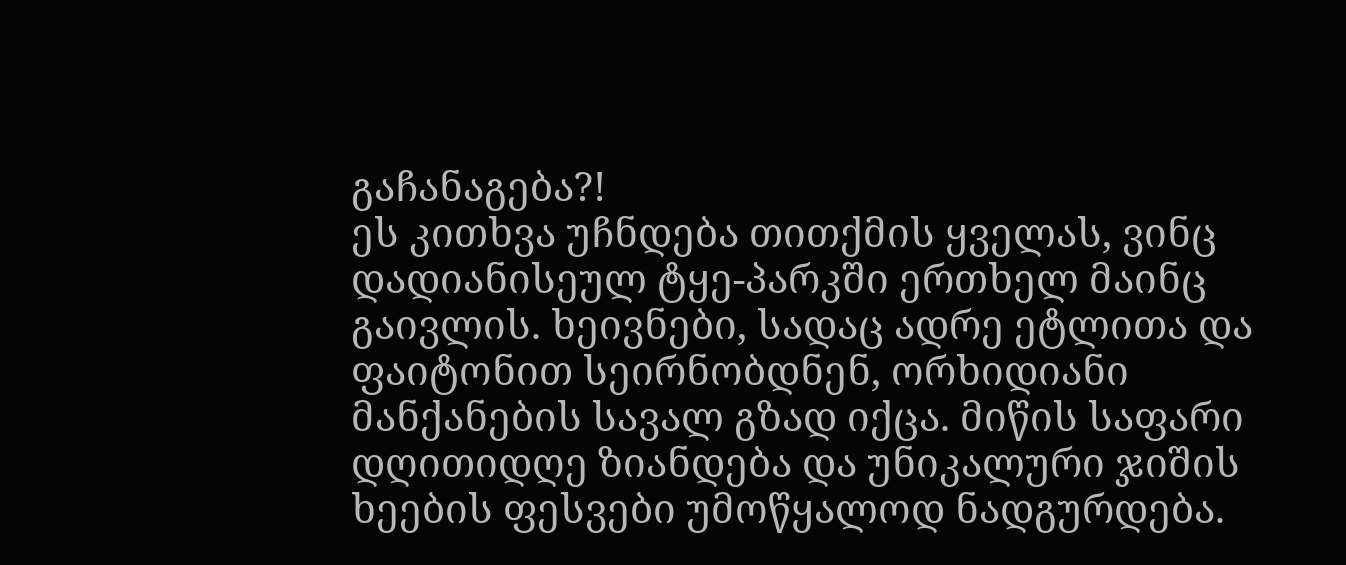გაჩანაგება?!
ეს კითხვა უჩნდება თითქმის ყველას, ვინც დადიანისეულ ტყე-პარკში ერთხელ მაინც გაივლის. ხეივნები, სადაც ადრე ეტლითა და ფაიტონით სეირნობდნენ, ორხიდიანი მანქანების სავალ გზად იქცა. მიწის საფარი დღითიდღე ზიანდება და უნიკალური ჯიშის ხეების ფესვები უმოწყალოდ ნადგურდება.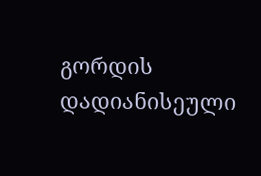გორდის დადიანისეული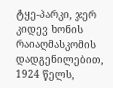ტყე-პარკი, ჯერ კიდევ ხონის რაიაღმასკომის დადგენილებით, 1924 წელს,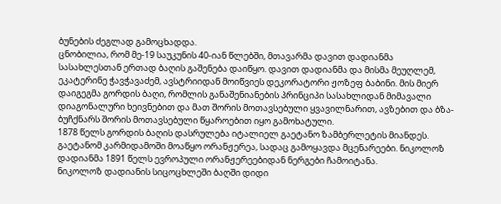ბუნების ძეგლად გამოცხადდა.
ცნობილია, რომ მე-19 საუკუნის 40-იან წლებში, მთავარმა დავით დადიანმა სასახლესთან ერთად ბაღის გაშენება დაიწყო. დავით დადიანმა და მისმა მეუღლემ, ეკატერინე ჭავჭავაძემ, ავსტრიიდან მოიწვიეს დეკორატორი ჟოზეფ ბაბინი. მის მიერ დაიგეგმა გორდის ბაღი, რომლის განაშენიანების პრინციპი სასახლიდან მიმავალი დიაგონალური ხეივნებით და მათ შორის მოთავსებული ყვავილნარით, ავზებით და ბზა-ბუჩქნარს შორის მოთავსებული წყაროებით იყო გამოხატული.
1878 წელს გორდის ბაღის დასრულება იტალიელ გაეტანო ზამბერლეტის მიანდეს. გაეტანომ კარმიდამოში მოაწყო ორანჟერეა, სადაც გამოყავდა მცენარეები. ნიკოლოზ დადიანმა 1891 წელს ევროპული ორანჟერეებიდან ნერგები ჩამოიტანა.
ნიკოლოზ დადიანის სიცოცხლეში ბაღში დიდი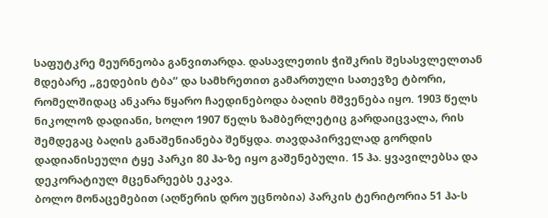საფუტკრე მეურნეობა განვითარდა. დასავლეთის ჭიშკრის შესასვლელთან მდებარე „გედების ტბა“ და სამხრეთით გამართული სათევზე ტბორი, რომელშიდაც ანკარა წყარო ჩაედინებოდა ბაღის მშვენება იყო. 1903 წელს ნიკოლოზ დადიანი, ხოლო 1907 წელს ზამბერლეტიც გარდაიცვალა, რის შემდეგაც ბაღის განაშენიანება შეწყდა. თავდაპირველად გორდის დადიანისეული ტყე პარკი 80 ჰა-ზე იყო გაშენებული. 15 ჰა. ყვავილებსა და დეკორატიულ მცენარეებს ეკავა.
ბოლო მონაცემებით (აღწერის დრო უცნობია) პარკის ტერიტორია 51 ჰა-ს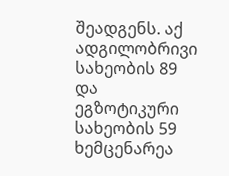შეადგენს. აქ ადგილობრივი სახეობის 89 და ეგზოტიკური სახეობის 59 ხემცენარეა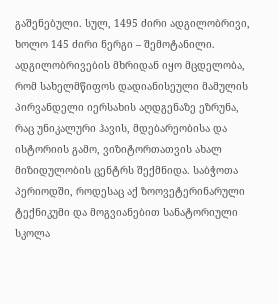გაშენებული. სულ, 1495 ძირი ადგილობრივი, ხოლო 145 ძირი ნერგი – შემოტანილი.
ადგილობრივების მხრიდან იყო მცდელობა, რომ სახელმწიფოს დადიანისეული მამულის პირვანდელი იერსახის აღდგენაზე ეზრუნა, რაც უნიკალური ჰავის, მდებარეობისა და ისტორიის გამო, ვიზიტორთათვის ახალ მიზიდულობის ცენტრს შექმნიდა. საბჭოთა პერიოდში, როდესაც აქ ზოოვეტერინარული ტექნიკუმი და მოგვიანებით სანატორიული სკოლა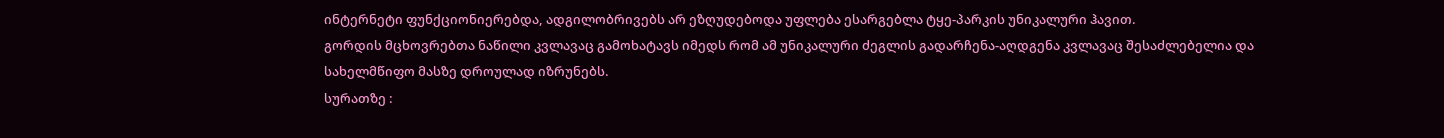ინტერნეტი ფუნქციონიერებდა, ადგილობრივებს არ ეზღუდებოდა უფლება ესარგებლა ტყე-პარკის უნიკალური ჰავით.
გორდის მცხოვრებთა ნაწილი კვლავაც გამოხატავს იმედს რომ ამ უნიკალური ძეგლის გადარჩენა-აღდგენა კვლავაც შესაძლებელია და სახელმწიფო მასზე დროულად იზრუნებს.
სურათზე :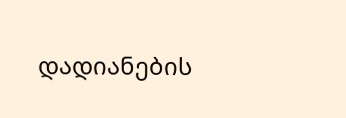დადიანების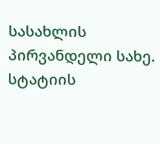სასახლის პირვანდელი სახე.
სტატიის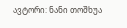ავტორი: ნანი თოშხუა